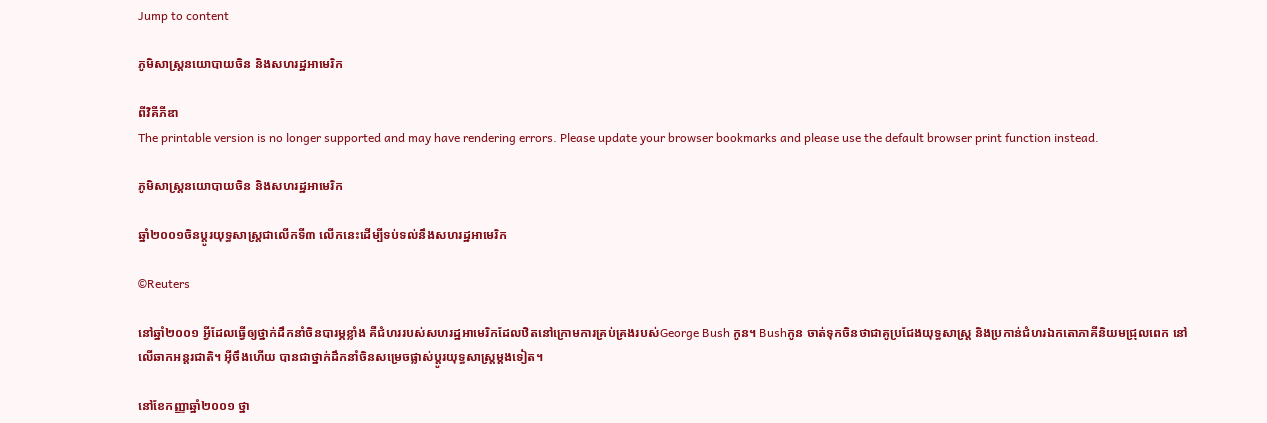Jump to content

ភូមិសាស្ត្រនយោបាយចិន និងសហរដ្ឋអាមេរិក

ពីវិគីភីឌា
The printable version is no longer supported and may have rendering errors. Please update your browser bookmarks and please use the default browser print function instead.

ភូមិសាស្ត្រនយោបាយចិន និងសហរដ្ឋអាមេរិក

ឆ្នាំ២០០១ចិនប្តូរយុទ្ធសាស្រ្តជាលើកទី៣ លើកនេះដើម្បីទប់ទល់នឹងសហរដ្ឋអាមេរិក

©Reuters

នៅឆ្នាំ២០០១ អ្វីដែលធ្វើឲ្យថ្នាក់ដឹកនាំចិនបារម្ភខ្លាំង គឺជំហររបស់សហរដ្ឋអាមេរិកដែលឋិតនៅក្រោមការគ្រប់គ្រងរបស់George Bush កូន។ Bushកូន ចាត់ទុកចិនថាជាគូប្រជែងយុទ្ធសាស្រ្ត និងប្រកាន់ជំហរឯកតោភាគីនិយមជ្រុលពេក នៅលើឆាកអន្តរជាតិ។ អ៊ីចឹងហើយ បានជាថ្នាក់ដឹកនាំចិនសម្រេចផ្លាស់ប្តូរយុទ្ធសាស្រ្តម្តងទៀត។

នៅខែកញ្ញាឆ្នាំ២០០១ ថ្នា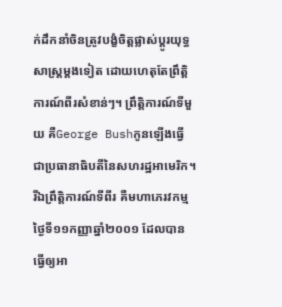ក់ដឹកនាំចិនត្រូវបង្ខំចិត្តផ្លាស់ប្តូរយុទ្ធសាស្ត្រម្តងទៀត ដោយហេតុតែព្រឹត្តិការណ៍ពីរសំខាន់ៗ។ ព្រឹត្តិការណ៍ទីមួយ គឺGeorge Bushកូនឡើងធ្វើជាប្រធានាធិបតីនៃសហរដ្ឋអាមេរិក។ រីឯព្រឹត្តិការណ៍ទីពីរ គឺមហាភេរវកម្មថ្ងៃទី១១កញ្ញាឆ្នាំ២០០១ ដែលបានធ្វើឲ្យអា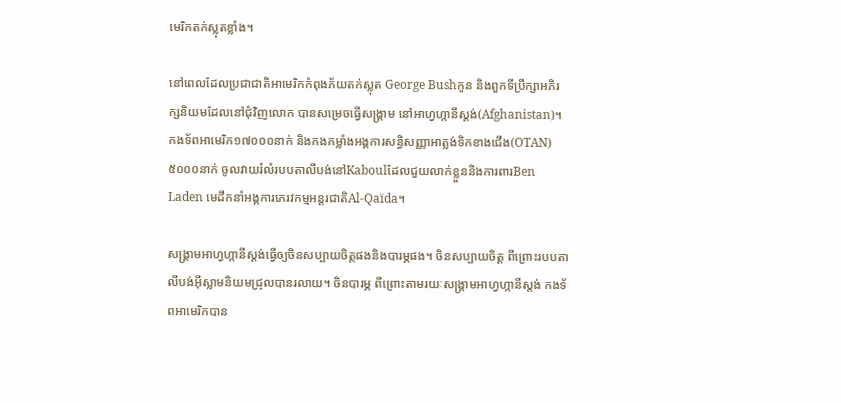មេរិកតក់ស្លុតខ្លាំង។

នៅពេលដែលប្រជាជាតិអាមេរិកកំពុងភ័យតក់ស្លុត George Bushកូន និងពួកទីប្រឹក្សាអភិរក្សនិយមដែលនៅជុំវិញលោក បានសម្រេចធ្វើសង្គ្រាម នៅអាហ្វហ្កានីស្តង់(Afghanistan)។ កងទ័ពអាមេរិក១៧០០០នាក់ និងកងកម្លាំងអង្គការសន្ធិសញ្ញាអាត្លង់ទិកខាងជើង(OTAN)៥០០០នាក់ ចូលវាយរំលំរបបតាលីបង់នៅKaboulដែលជួយលាក់ខ្លួននិងការពារBen Laden មេដឹកនាំអង្គការភេរវកម្មអន្តរជាតិAl-Qaïda។

សង្គ្រាមអាហ្វហ្កានីស្តង់ធ្វើឲ្យចិនសប្បាយចិត្តផងនិងបារម្ភផង។ ចិនសប្បាយចិត្ត ពីព្រោះរបបតាលីបង់អ៊ីស្លាមនិយមជ្រុលបានរលាយ។ ចិនបារម្ភ ពីព្រោះតាមរយៈសង្គ្រាមអាហ្វហ្កានីស្តង់ កងទ័ពអាមេរិកបាន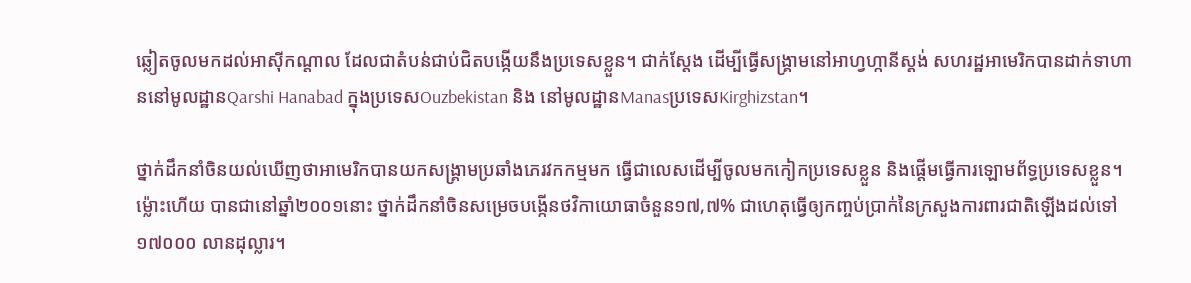ឆ្លៀតចូលមកដល់អាស៊ីកណ្តាល ដែលជាតំបន់ជាប់ជិតបង្កើយនឹងប្រទេសខ្លួន។ ជាក់ស្តែង ដើម្បីធ្វើសង្គ្រាមនៅអាហ្វហ្កានីស្តង់ សហរដ្ឋអាមេរិកបានដាក់ទាហាននៅមូលដ្ឋានQarshi Hanabad ក្នុងប្រទេសOuzbekistan និង នៅមូលដ្ឋានManasប្រទេសKirghizstan។

ថ្នាក់ដឹកនាំចិនយល់ឃើញថាអាមេរិកបានយកសង្គ្រាមប្រឆាំងភេរវកកម្មមក ធ្វើជាលេសដើម្បីចូលមកកៀកប្រទេសខ្លួន និងផ្តើមធ្វើការឡោមព័ទ្ធប្រទេសខ្លួន។ ម្ល៉ោះហើយ បានជានៅឆ្នាំ២០០១នោះ ថ្នាក់ដឹកនាំចិនសម្រេចបង្កើនថវិកាយោធាចំនួន១៧,៧% ជាហេតុធ្វើឲ្យកញ្ចប់ប្រាក់នៃក្រសួងការពារជាតិឡើងដល់ទៅ១៧០០០ លានដុល្លារ។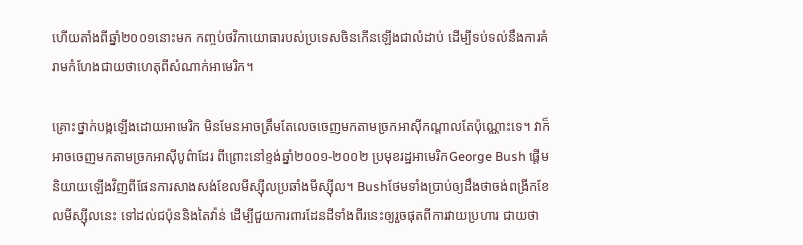ហើយតាំងពីឆ្នាំ២០០១នោះមក កញ្ចប់ថវិកាយោធារបស់ប្រទេសចិនកើនឡើងជាលំដាប់ ដើម្បីទប់ទល់នឹងការគំរាមកំហែងជាយថាហេតុពីសំណាក់អាមេរិក។

គ្រោះថ្នាក់បង្កឡើងដោយអាមេរិក មិនមែនអាចត្រឹមតែលេចចេញមកតាមច្រកអាស៊ីកណ្តាលតែប៉ុណ្ណោះទេ។ វាក៏អាចចេញមកតាមច្រកអាស៊ីបូព៌ាដែរ ពីព្រោះនៅខ្ទង់ឆ្នាំ២០០១-២០០២ ប្រមុខរដ្ឋអាមេរិកGeorge Bush ផ្តើមនិយាយឡើងវិញពីផែនការសាងសង់ខែលមីស្ស៊ីលប្រឆាំងមីស្ស៊ីល។ Bushថែមទាំងប្រាប់ឲ្យដឹងថាចង់ពង្រីកខែលមីស្ស៊ីលនេះ ទៅដល់ជប៉ុននិងតៃវ៉ាន់ ដើម្បីជួយការពារដែនដីទាំងពីរនេះឲ្យរួចផុតពីការវាយប្រហារ ជាយថា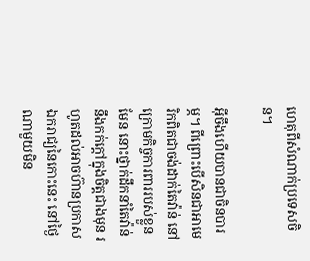ហេតុពីសំណាក់ប្រទេសចិន។

អ៊ីចឹងហើយបានជាចិនបារម្ភ។ ពីព្រោះបើសិនជាអាមេរិកពិតជាចង់ដាក់តៃវ៉ាន់ នៅក្រោមកិច្ចការពាររបស់ខ្លួនមែន នោះថ្នាក់ដឹកនាំតៃវ៉ាន់នឹងកក់ក្តៅក្នុងចិត្តជាងមុន រហូតដល់អាចហ៊ានប្រកាសឯករាជ្យនៃកោះនេះ នៅថ្ងៃណាមួយមិន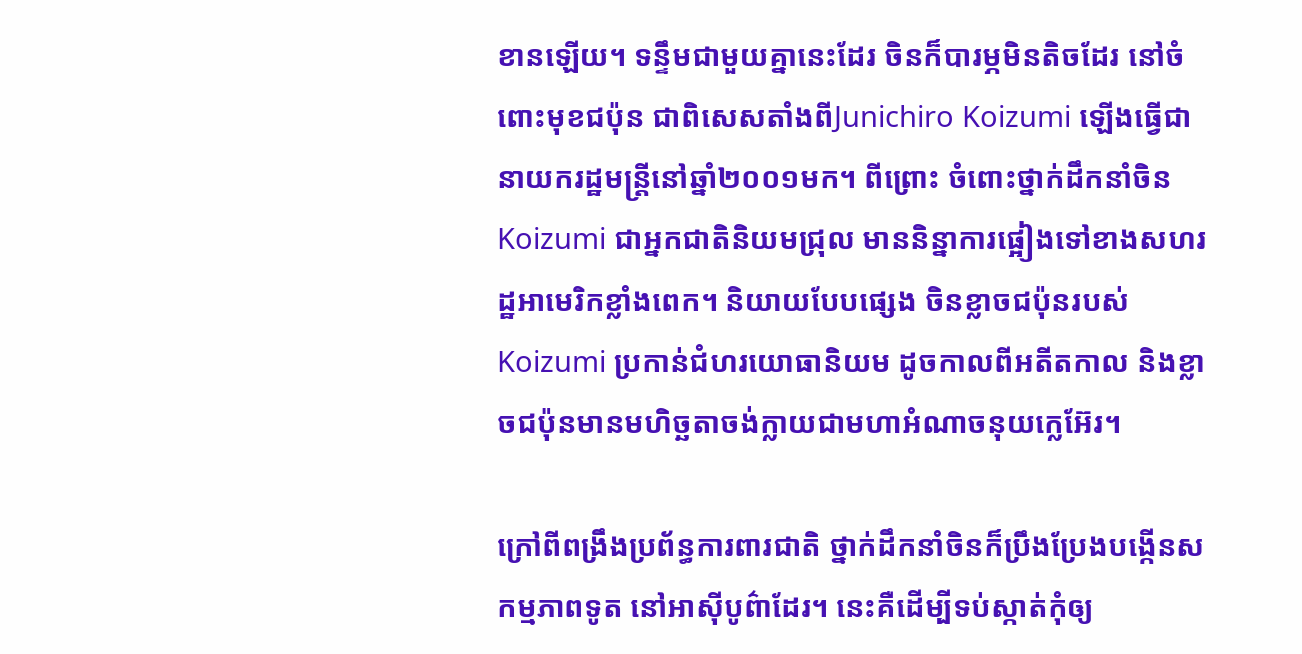ខានឡើយ។ ទន្ទឹមជាមួយគ្នានេះដែរ ចិនក៏បារម្ភមិនតិចដែរ នៅចំពោះមុខជប៉ុន ជាពិសេសតាំងពីJunichiro Koizumi ឡើងធ្វើជានាយករដ្ឋមន្ត្រីនៅឆ្នាំ២០០១មក។ ពីព្រោះ ចំពោះថ្នាក់ដឹកនាំចិន Koizumi ជាអ្នកជាតិនិយមជ្រុល មាននិន្នាការផ្អៀងទៅខាងសហរដ្ឋអាមេរិកខ្លាំងពេក។ និយាយបែបផ្សេង ចិនខ្លាចជប៉ុនរបស់Koizumi ប្រកាន់ជំហរយោធានិយម ដូចកាលពីអតីតកាល និងខ្លាចជប៉ុនមានមហិច្ឆតាចង់ក្លាយជាមហាអំណាចនុយក្លេអ៊ែរ។

ក្រៅពីពង្រឹងប្រព័ន្ធការពារជាតិ ថ្នាក់ដឹកនាំចិនក៏ប្រឹងប្រែងបង្កើនសកម្មភាពទូត នៅអាស៊ីបូព៌ាដែរ។ នេះគឺដើម្បីទប់ស្កាត់កុំឲ្យ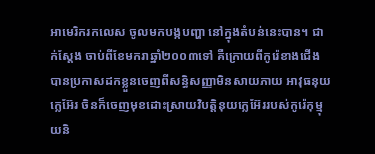អាមេរិករកលេស ចូលមកបង្កបញ្ហា នៅក្នុងតំបន់នេះបាន។ ជាក់ស្តែង ចាប់ពីខែមករាឆ្នាំ២០០៣ទៅ គឺក្រោយពីកូរ៉េខាងជើងបានប្រកាសដកខ្លួនចេញពីសន្ធិសញ្ញាមិនសាយភាយ អាវុធនុយក្លេអ៊ែរ ចិនក៏ចេញមុខដោះស្រាយវិបត្តិនុយក្លេអ៊ែររបស់កូរ៉េកុម្មុយនិ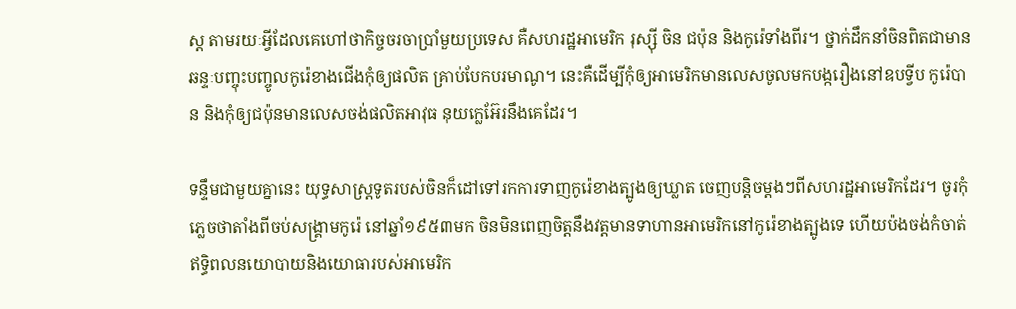ស្ត តាមរយៈអ្វីដែលគេហៅថាកិច្ចចរចាប្រាំមួយប្រទេស គឺសហរដ្ឋអាមេរិក រុស្ស៊ី ចិន ជប៉ុន និងកូរ៉េទាំងពីរ។ ថ្នាក់ដឹកនាំចិនពិតជាមានឆន្ទៈបញ្ចុះបញ្ចូលកូរ៉េខាងជើងកុំឲ្យផលិត គ្រាប់បែកបរមាណូ។ នេះគឺដើម្បីកុំឲ្យអាមេរិកមានលេសចូលមកបង្ករឿងនៅឧបទ្វីប កូរ៉េបាន និងកុំឲ្យជប៉ុនមានលេសចង់ផលិតអាវុធ នុយក្លេអ៊ែរនឹងគេដែរ។

ទន្ទឹមជាមួយគ្នានេះ យុទ្ធសាស្ត្រទូតរបស់ចិនក៏ដៅទៅរកការទាញកូរ៉េខាងត្បូងឲ្យឃ្លាត ចេញបន្តិចម្តងៗពីសហរដ្ឋអាមេរិកដែរ។ ចូរកុំភ្លេចថាតាំងពីចប់សង្គ្រាមកូរ៉េ នៅឆ្នាំ១៩៥៣មក ចិនមិនពេញចិត្តនឹងវត្តមានទាហានអាមេរិកនៅកូរ៉េខាងត្បូងទេ ហើយប៉ងចង់កំចាត់ឥទ្ធិពលនយោបាយនិងយោធារបស់អាមេរិក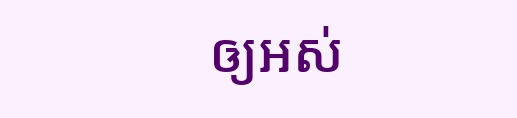ឲ្យអស់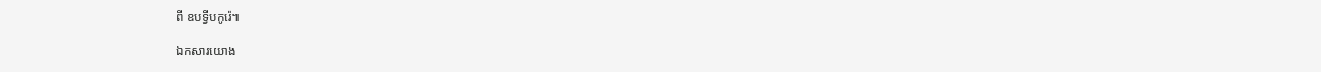ពី ឧបទ្វីបកូរ៉េ៕

ឯកសារយោង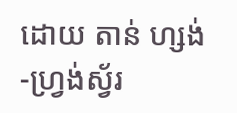ដោយ តាន់ ហ្សង់-ហ្វ្រង់ស្វ័រ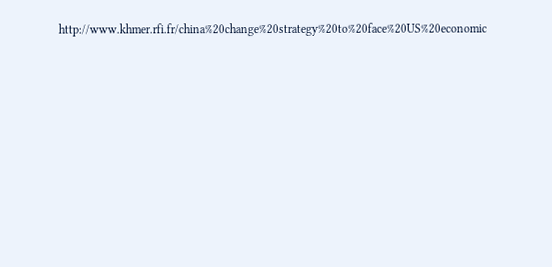http://www.khmer.rfi.fr/china%20change%20strategy%20to%20face%20US%20economic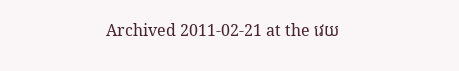Archived 2011-02-21 at the វេយ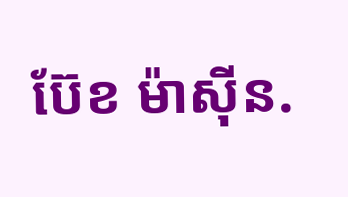ប៊ែខ ម៉ាស៊ីន.